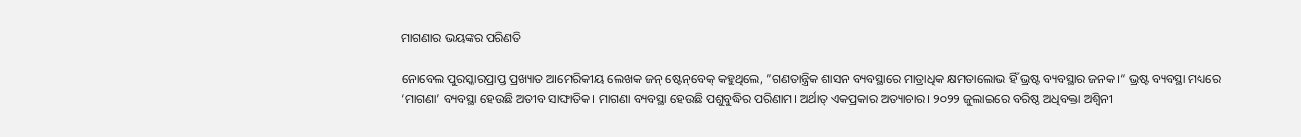ମାଗଣାର ଭୟଙ୍କର ପରିଣତି

ନୋବେଲ ପୁରସ୍କାରପ୍ରାପ୍ତ ପ୍ରଖ୍ୟାତ ଆମେରିକୀୟ ଲେଖକ ଜନ୍‌ ଷ୍ଟେନ୍‌ବେକ୍‌ କହୁଥିଲେ, ”ଗଣତାନ୍ତ୍ରିକ ଶାସନ ବ୍ୟବସ୍ଥାରେ ମାତ୍ରାଧିକ କ୍ଷମତାଲୋଭ ହିଁ ଭ୍ରଷ୍ଟ ବ୍ୟବସ୍ଥାର ଜନକ।“ ଭ୍ରଷ୍ଟ ବ୍ୟବସ୍ଥା ମଧ୍ୟରେ ‘ମାଗଣା’ ବ୍ୟବସ୍ଥା ହେଉଛି ଅତୀବ ସାଙ୍ଘାତିକ। ମାଗଣା ବ୍ୟବସ୍ଥା ହେଉଛି ପଶୁବୁଦ୍ଧିର ପରିଣାମ। ଅର୍ଥାତ୍‌ ଏକପ୍ରକାର ଅତ୍ୟାଚାର। ୨୦୨୨ ଜୁଲାଇରେ ବରିଷ୍ଠ ଅଧିବକ୍ତା ଅଶ୍ୱିନୀ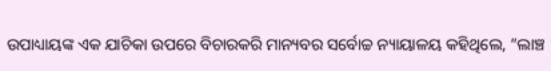ଉପାଧ୍ୟାୟଙ୍କ ଏକ ଯାଚିକା ଉପରେ ବିଚାରକରି ମାନ୍ୟବର ସର୍ବୋଚ୍ଚ ନ୍ୟାୟାଳୟ କହିଥିଲେ, ”ଲାଞ୍ଚ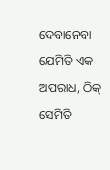ଦେବାନେବା ଯେମିତି ଏକ ଅପରାଧ, ଠିକ୍‌ ସେମିତି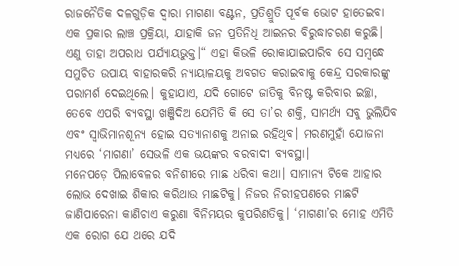ରାଜନୈତିକ ଦଳଗୁଡ଼ିକ ଦ୍ୱାରା ମାଗଣା ବଣ୍ଟନ, ପ୍ରତିଶ୍ରୁତି ପୂର୍ବକ ଭୋଟ ହାତେଇବା ଏକ ପ୍ରକାର ଲାଞ୍ଚ ପ୍ରକ୍ରିୟା, ଯାହାକି ଜନ ପ୍ରତିନିଧି ଆଇନର ବିରୁଦ୍ଧାଚରଣ କରୁଛି। ଏଣୁ ତାହା ଅପରାଧ ପର୍ଯ୍ୟାୟଭୁକ୍ତ।“ ଏହା କିଭଳି ରୋକାଯାଇପାରିବ ସେ ସମ୍ବନ୍ଧେ ସମୁଚିତ ଉପାୟ ବାହାରକରି ନ୍ୟାୟାଳୟକୁ ଅବଗତ କରାଇବାକୁ କେନ୍ଦ୍ର ସରକାରଙ୍କୁ ପରାମର୍ଶ ଦେଇଥିଲେ। କୁହାଯାଏ, ଯଦି ଗୋଟେ ଜାତିକୁ ବିନଷ୍ଟ କରିବାର ଇଚ୍ଛା, ତେବେ ଏପରି ବ୍ୟବସ୍ଥା ଖଞ୍ଜିଦିଅ ଯେମିତି କି ସେ ତା’ର ଶକ୍ତି, ସାମର୍ଥ୍ୟ ସବୁ ଭୁଲିଯିବ ଏବଂ ସ୍ବାଭିମାନଶୂନ୍ୟ ହୋଇ ସତ୍ୟାନାଶକୁ ଅନାଇ ରହିଥିବ। ମରଣମୁହାଁ ଯୋଜନା ମଧ୍ୟରେ ‘ମାଗଣା’ ସେଭଳି ଏକ ଭୟଙ୍କର ବରବାଦୀ ବ୍ୟବସ୍ଥା।
ମନେପଡ଼େ ପିଲାବେଳର ବନିଶୀରେ ମାଛ ଧରିବା କଥା। ସାମାନ୍ୟ ଟିକେ ଆହାର ଲୋଭ ଦେଖାଇ ଶିକାର କରିଥାଉ ମାଛଟିକୁ। ନିଜର ନିରୀହପଣରେ ମାଛଟି ଜାଣିପାରେନା କାଣିଚାଏ କରୁଣା ବିନିମୟର କୁପରିଣତିକୁ। ‘ମାଗଣା’ର ମୋହ ଏମିତି ଏକ ରୋଗ ଯେ ଥରେ ଯଦି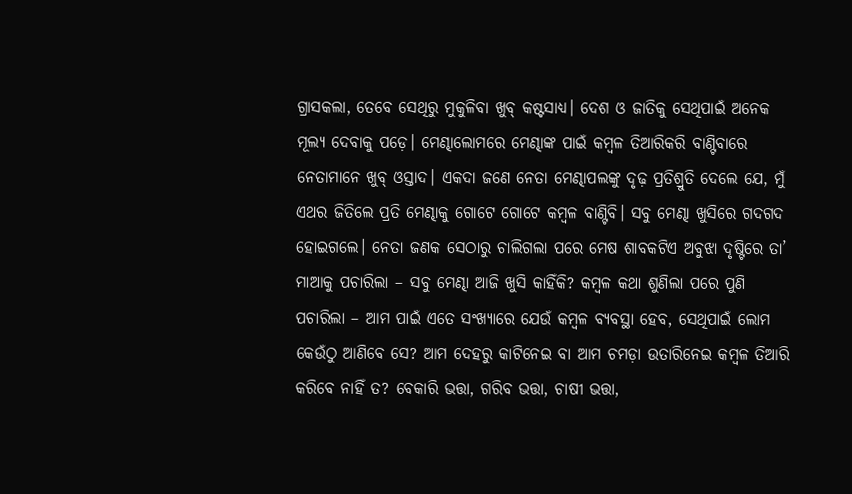ଗ୍ରାସକଲା, ତେବେ ସେଥିରୁ ମୁକୁଳିବା ଖୁବ୍‌ କଷ୍ଟସାଧ୍ୟ। ଦେଶ ଓ ଜାତିକୁ ସେଥିପାଇଁ ଅନେକ ମୂଲ୍ୟ ଦେବାକୁ ପଡ଼େ। ମେଣ୍ଢାଲୋମରେ ମେଣ୍ଢାଙ୍କ ପାଇଁ କମ୍ବଳ ତିଆରିକରି ବାଣ୍ଟିବାରେ ନେତାମାନେ ଖୁବ୍‌ ଓସ୍ତାଦ। ଏକଦା ଜଣେ ନେତା ମେଣ୍ଢାପଲଙ୍କୁ ଦୃଢ଼ ପ୍ରତିଶ୍ରୁତି ଦେଲେ ଯେ, ମୁଁ ଏଥର ଜିତିଲେ ପ୍ରତି ମେଣ୍ଢାକୁ ଗୋଟେ ଗୋଟେ କମ୍ବଳ ବାଣ୍ଟିବି। ସବୁ ମେଣ୍ଢା ଖୁସିରେ ଗଦଗଦ ହୋଇଗଲେ। ନେତା ଜଣକ ସେଠାରୁ ଚାଲିଗଲା ପରେ ମେଷ ଶାବକଟିଏ ଅବୁଝା ଦୃଷ୍ଟିରେ ତା’ ମାଆକୁ ପଚାରିଲା – ସବୁ ମେଣ୍ଢା ଆଜି ଖୁସି କାହିଁକି? କମ୍ବଳ କଥା ଶୁଣିଲା ପରେ ପୁଣି ପଚାରିଲା – ଆମ ପାଇଁ ଏତେ ସଂଖ୍ୟାରେ ଯେଉଁ କମ୍ବଳ ବ୍ୟବସ୍ଥା ହେବ, ସେଥିପାଇଁ ଲୋମ କେଉଁଠୁ ଆଣିବେ ସେ? ଆମ ଦେହରୁ କାଟିନେଇ ବା ଆମ ଚମଡ଼ା ଉତାରିନେଇ କମ୍ବଳ ତିଆରି କରିବେ ନାହିଁ ତ? ବେକାରି ଭତ୍ତା, ଗରିବ ଭତ୍ତା, ଚାଷୀ ଭତ୍ତା,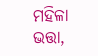ମହିଳା ଭତ୍ତା,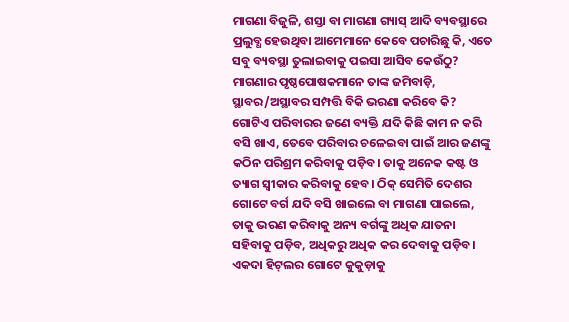ମାଗଣା ବିଜୁଳି, ଶସ୍ତା ବା ମାଗଣା ଗ୍ୟାସ୍‌ ଆଦି ବ୍ୟବସ୍ଥାରେ ପ୍ରଲୁବ୍ଧ ହେଉଥିବା ଆମେମାନେ କେବେ ପଚାରିଛୁ କି, ଏତେ ସବୁ ବ୍ୟବସ୍ଥା ତୁଲାଇବାକୁ ପଇସା ଆସିବ କେଉଁଠୁ? ମାଗଣାର ପୃଷ୍ଠପୋଷକମାନେ ତାଙ୍କ ଜମିବାଡ଼ି, ସ୍ଥାବର/ଅସ୍ଥାବର ସମ୍ପତ୍ତି ବିକି ଭରଣା କରିବେ କି? ଗୋଟିଏ ପରିବାରର ଜଣେ ବ୍ୟକ୍ତି ଯଦି କିଛି କାମ ନ କରି ବସି ଖାଏ, ତେବେ ପରିବାର ଚଳେଇବା ପାଇଁ ଆର ଜଣଙ୍କୁ କଠିନ ପରିଶ୍ରମ କରିବାକୁ ପଡ଼ିବ। ତାକୁ ଅନେକ କଷ୍ଟ ଓ ତ୍ୟାଗ ସ୍ବୀକାର କରିବାକୁ ହେବ। ଠିକ୍‌ ସେମିତି ଦେଶର ଗୋଟେ ବର୍ଗ ଯଦି ବସି ଖାଇଲେ ବା ମାଗଣା ପାଇଲେ, ତାକୁ ଭରଣ କରିବାକୁ ଅନ୍ୟ ବର୍ଗଙ୍କୁ ଅଧିକ ଯାତନା ସହିବାକୁ ପଡ଼ିବ, ଅଧିକରୁ ଅଧିକ କର ଦେବାକୁ ପଡ଼ିବ।
ଏକଦା ହିଟ୍‌ଲର ଗୋଟେ କୁକୁଡ଼ାକୁ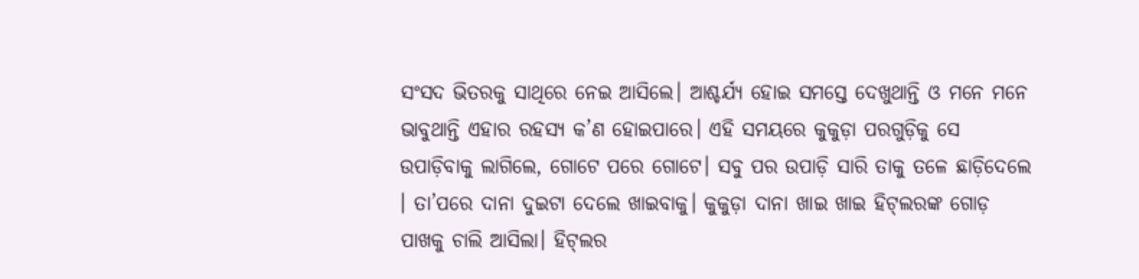ସଂସଦ ଭିତରକୁ ସାଥିରେ ନେଇ ଆସିଲେ। ଆଶ୍ଚର୍ଯ୍ୟ ହୋଇ ସମସ୍ତେ ଦେଖୁଥାନ୍ତି ଓ ମନେ ମନେ ଭାବୁଥାନ୍ତି ଏହାର ରହସ୍ୟ କ’ଣ ହୋଇପାରେ। ଏହି ସମୟରେ କୁକୁଡ଼ା ପରଗୁଡ଼ିକୁ ସେ ଉପାଡ଼ିବାକୁ ଲାଗିଲେ, ଗୋଟେ ପରେ ଗୋଟେ। ସବୁ ପର ଉପାଡ଼ି ସାରି ତାକୁ ତଳେ ଛାଡ଼ିଦେଲେ । ତା’ପରେ ଦାନା ଦୁଇଟା ଦେଲେ ଖାଇବାକୁ। କୁକୁଡ଼ା ଦାନା ଖାଇ ଖାଇ ହିଟ୍‌ଲରଙ୍କ ଗୋଡ଼ ପାଖକୁ ଚାଲି ଆସିଲା। ହିଟ୍‌ଲର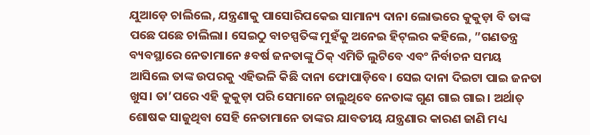ଯୁଆଡ଼େ ଚାଲିଲେ, ଯନ୍ତ୍ରଣାକୁ ପାସୋରିପକେଇ ସାମାନ୍ୟ ଦାନା ଲୋଭରେ କୁକୁଡ଼ା ବି ତାଙ୍କ ପଛେ ପଛେ ଚାଲିଲା। ସେଇଠୁ ବାଚସ୍ପତିଙ୍କ ମୁହଁକୁ ଅନେଇ ହିଟ୍‌ଲର କହିଲେ, ”ଗଣତନ୍ତ୍ର ବ୍ୟବସ୍ଥାରେ ନେତାମାନେ ୫ବର୍ଷ ଜନତାଙ୍କୁ ଠିକ୍‌ ଏମିତି ଲୁଟିବେ ଏବଂ ନିର୍ବାଚନ ସମୟ ଆସିଲେ ତାଙ୍କ ଉପରକୁ ଏହିଭଳି କିଛି ଦାନା ଫୋପାଡ଼ିବେ। ସେଇ ଦାନା ଦିଇଟା ପାଇ ଜନତା ଖୁସ। ତା’ପରେ ଏହି କୁକୁଡ଼ା ପରି ସେମାନେ ଚାଲୁଥିବେ ନେତାଙ୍କ ଗୁଣ ଗାଇ ଗାଇ। ଅର୍ଥାତ୍‌ ଶୋଷକ ସାଜୁଥିବା ସେହି ନେତାମାନେ ତାଙ୍କର ଯାବତୀୟ ଯନ୍ତ୍ରଣାର କାରଣ ଜାଣି ମଧ୍ୟ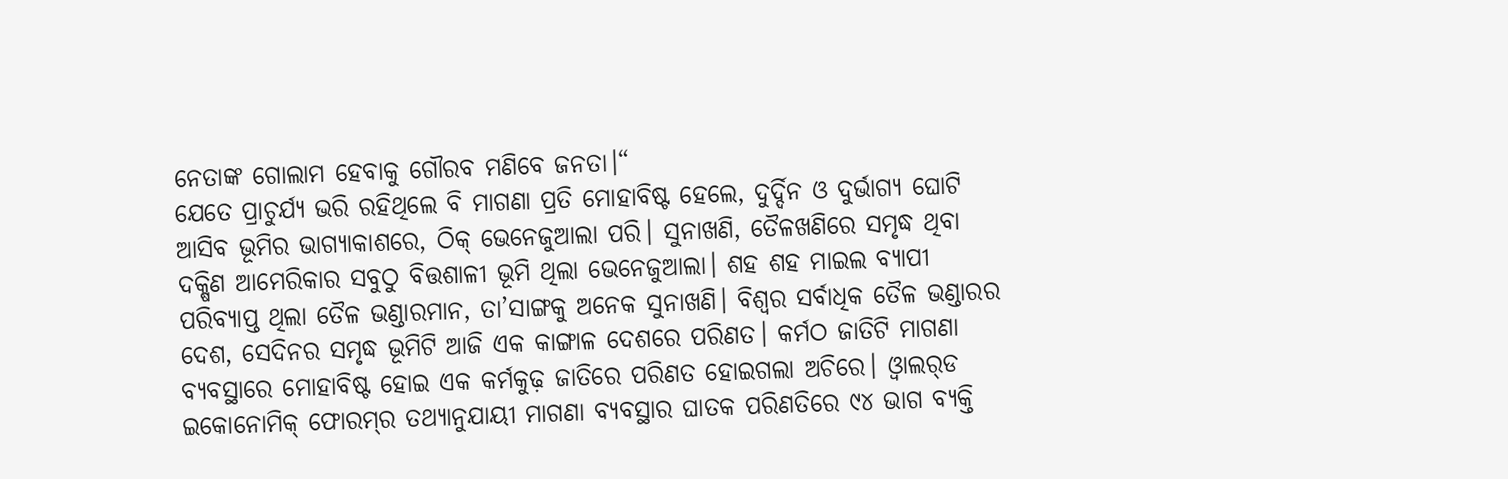ନେତାଙ୍କ ଗୋଲାମ ହେବାକୁ ଗୌରବ ମଣିବେ ଜନତା।“
ଯେତେ ପ୍ରାଚୁର୍ଯ୍ୟ ଭରି ରହିଥିଲେ ବି ମାଗଣା ପ୍ରତି ମୋହାବିଷ୍ଟ ହେଲେ, ଦୁର୍ଦ୍ଦିନ ଓ ଦୁର୍ଭାଗ୍ୟ ଘୋଟି ଆସିବ ଭୂମିର ଭାଗ୍ୟାକାଶରେ, ଠିକ୍‌ ଭେନେଜୁଆଲା ପରି। ସୁନାଖଣି, ତୈଳଖଣିରେ ସମୃଦ୍ଧ ଥିବା ଦକ୍ଷିଣ ଆମେରିକାର ସବୁଠୁ ବିତ୍ତଶାଳୀ ଭୂମି ଥିଲା ଭେନେଜୁଆଲା। ଶହ ଶହ ମାଇଲ ବ୍ୟାପୀ ପରିବ୍ୟାପ୍ତ ଥିଲା ତୈଳ ଭଣ୍ଡାରମାନ, ତା’ସାଙ୍ଗକୁ ଅନେକ ସୁନାଖଣି। ବିଶ୍ୱର ସର୍ବାଧିକ ତୈଳ ଭଣ୍ଡାରର ଦେଶ, ସେଦିନର ସମୃଦ୍ଧ ଭୂମିଟି ଆଜି ଏକ କାଙ୍ଗାଳ ଦେଶରେ ପରିଣତ। କର୍ମଠ ଜାତିଟି ମାଗଣା ବ୍ୟବସ୍ଥାରେ ମୋହାବିଷ୍ଟ ହୋଇ ଏକ କର୍ମକୁଢ଼ ଜାତିରେ ପରିଣତ ହୋଇଗଲା ଅଚିରେ। ଓ୍ବାଲର୍‌ଡ ଇକୋନୋମିକ୍‌ ଫୋରମ୍‌ର ତଥ୍ୟାନୁଯାୟୀ ମାଗଣା ବ୍ୟବସ୍ଥାର ଘାତକ ପରିଣତିରେ ୯୪ ଭାଗ ବ୍ୟକ୍ତି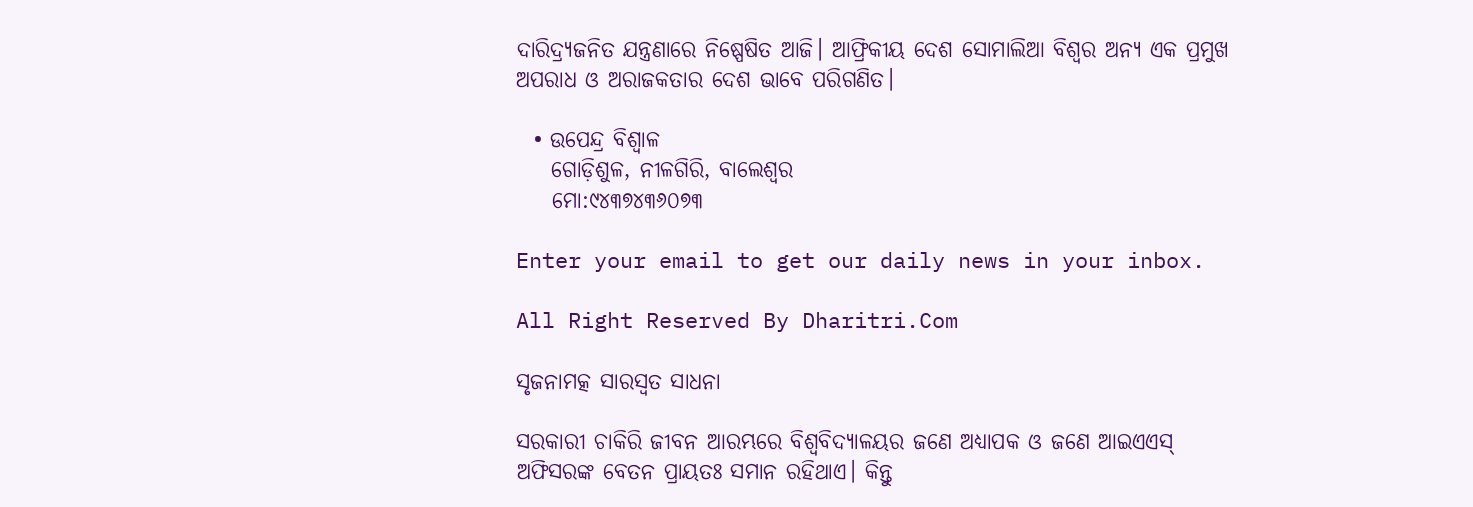ଦାରିଦ୍ର୍ୟଜନିତ ଯନ୍ତ୍ରଣାରେ ନିଷ୍ପେଷିତ ଆଜି। ଆଫ୍ରିକୀୟ ଦେଶ ସୋମାଲିଆ ବିଶ୍ୱର ଅନ୍ୟ ଏକ ପ୍ରମୁଖ ଅପରାଧ ଓ ଅରାଜକତାର ଦେଶ ଭାବେ ପରିଗଣିତ।

  • ଉପେନ୍ଦ୍ର ବିଶ୍ୱାଳ
    ଗୋଡ଼ିଶୁଳ, ନୀଳଗିରି, ବାଲେଶ୍ୱର
    ମୋ:୯୪୩୭୪୩୬୦୭୩

Enter your email to get our daily news in your inbox.

All Right Reserved By Dharitri.Com

ସୃଜନାମତ୍କ ସାରସ୍ବତ ସାଧନା

ସରକାରୀ ଚାକିରି ଜୀବନ ଆରମ୍ଭରେ ବିଶ୍ୱବିଦ୍ୟାଳୟର ଜଣେ ଅଧ୍ୟାପକ ଓ ଜଣେ ଆଇଏଏସ୍‌ ଅଫିସରଙ୍କ ବେତନ ପ୍ରାୟତଃ ସମାନ ରହିଥାଏ। କିନ୍ତୁ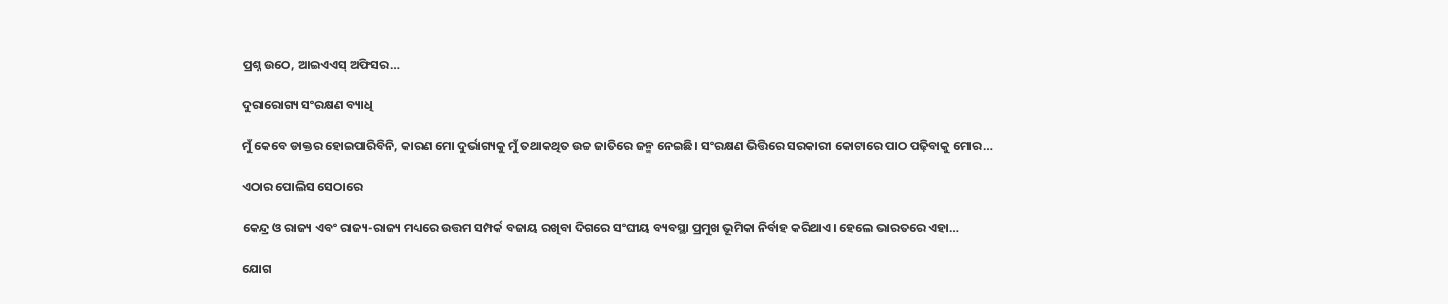ପ୍ରଶ୍ନ ଉଠେ, ଆଇଏଏସ୍‌ ଅଫିସର…

ଦୁରାରୋଗ୍ୟ ସଂରକ୍ଷଣ ବ୍ୟାଧି

ମୁଁ କେବେ ଡାକ୍ତର ହୋଇପାରିବିନି, କାରଣ ମୋ ଦୁର୍ଭାଗ୍ୟକୁ ମୁଁ ତଥାକଥିତ ଉଚ୍ଚ ଜାତିରେ ଜନ୍ମ ନେଇଛି। ସଂରକ୍ଷଣ ଭିତ୍ତିରେ ସରକାରୀ କୋଟାରେ ପାଠ ପଢ଼ିବାକୁ ମୋର…

ଏଠାର ପୋଲିସ ସେଠାରେ

କେନ୍ଦ୍ର ଓ ରାଜ୍ୟ ଏବଂ ରାଜ୍ୟ-ରାଜ୍ୟ ମଧ୍ୟରେ ଉତ୍ତମ ସମ୍ପର୍କ ବଜାୟ ରଖିବା ଦିଗରେ ସଂଘୀୟ ବ୍ୟବସ୍ଥା ପ୍ରମୁଖ ଭୂମିକା ନିର୍ବାହ କରିଥାଏ। ହେଲେ ଭାରତରେ ଏହା…

ଯୋଗ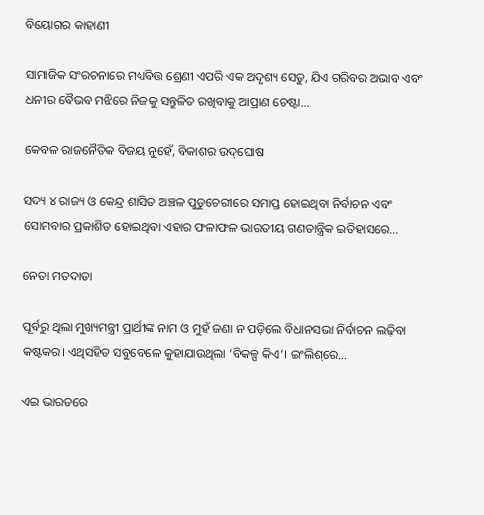ବିୟୋଗର କାହାଣୀ

ସାମାଜିକ ସଂରଚନାରେ ମଧ୍ୟବିତ୍ତ ଶ୍ରେଣୀ ଏପରି ଏକ ଅଦୃଶ୍ୟ ସେତୁ, ଯିଏ ଗରିବର ଅଭାବ ଏବଂ ଧନୀର ବୈଭବ ମଝିରେ ନିଜକୁ ସନ୍ତୁଳିତ ରଖିବାକୁ ଆପ୍ରାଣ ଚେଷ୍ଟା…

କେବଳ ରାଜନୈତିକ ବିଜୟ ନୁହେଁ, ବିକାଶର ଉଦ୍‌ଘୋଷ

ସଦ୍ୟ ୪ ରାଜ୍ୟ ଓ କେନ୍ଦ୍ର ଶାସିତ ଅଞ୍ଚଳ ପୁଡୁଚେରୀରେ ସମାପ୍ତ ହୋଇଥିବା ନିର୍ବାଚନ ଏବଂ ସୋମବାର ପ୍ରକାଶିତ ହୋଇଥିବା ଏହାର ଫଳାଫଳ ଭାରତୀୟ ଗଣତାନ୍ତ୍ରିକ ଇତିହାସରେ…

ନେତା ମତଦାତା

ପୂର୍ବରୁ ଥିଲା ମୁଖ୍ୟମନ୍ତ୍ରୀ ପ୍ରାର୍ଥୀଙ୍କ ନାମ ଓ ମୁହଁ ଜଣା ନ ପଡ଼ିଲେ ବିଧାନସଭା ନିର୍ବାଚନ ଲଢ଼ିବା କଷ୍ଟକର। ଏଥିସହିତ ସବୁବେଳେ କୁହାଯାଉଥିଲା ‘ବିକଳ୍ପ କିଏ’। ଇଂଲିଶ୍‌ରେ…

ଏଇ ଭାରତରେ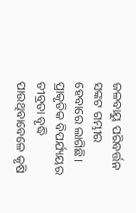ଜଳବାୟୁ ପରିବର୍ତ୍ତନ ସଙ୍କଟ ଗମ୍ଭୀର ହେବାରେ ଲାଗିଛି। ପ୍ରାକୃତିକ ବିପର୍ଯ୍ୟୟର ତୀବ୍ରତା ବୃଦ୍ଧି ପାଉଥିବାବେଳେ କୃଷି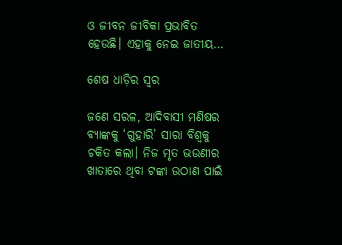ଓ ଜୀବନ ଜୀବିକା ପ୍ରଭାବିତ ହେଉଛି। ଏହାକୁ ନେଇ ଜାତୀୟ…

ଶେଷ ଧାଡ଼ିର ସ୍ବର

ଜଣେ ସରଳ, ଆଦିବାସୀ ମଣିଷର ବ୍ୟାଙ୍କକୁ ‘ଗୁହାରି’ ସାରା ବିଶ୍ୱକୁ ଚକିତ କଲା। ନିଜ ମୃତ ଭଉଣୀର ଖାତାରେ ଥିବା ଟଙ୍କା ଉଠାଣ ପାଇଁ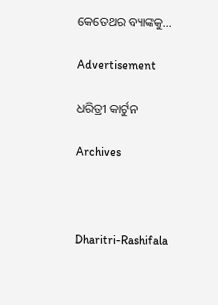କେତେଥର ବ୍ୟାଙ୍କକୁ…

Advertisement

ଧରିତ୍ରୀ କାର୍ଟୁନ

Archives



Dharitri-Rashifala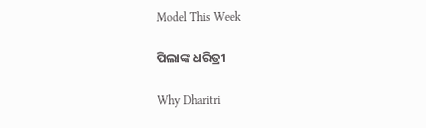Model This Week

ପିଲାଙ୍କ ଧରିତ୍ରୀ

Why Dharitri